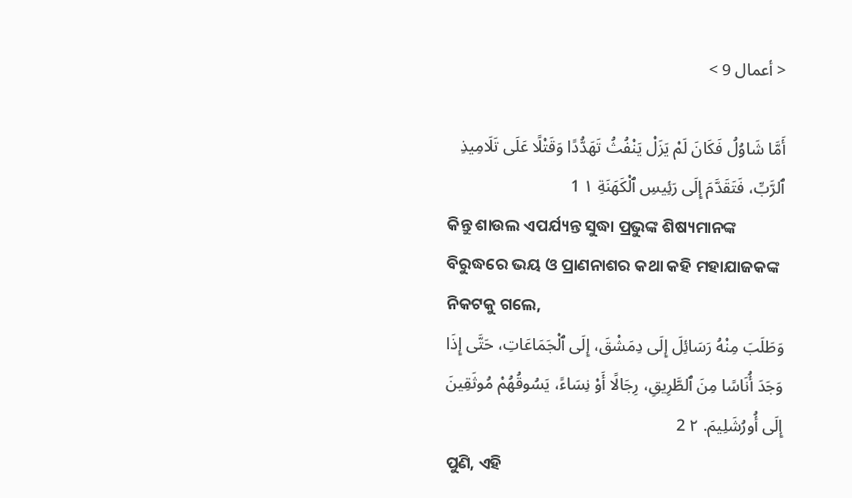< أعمال 9 >

أَمَّا شَاوُلُ فَكَانَ لَمْ يَزَلْ يَنْفُثُ تَهَدُّدًا وَقَتْلًا عَلَى تَلَامِيذِ ٱلرَّبِّ، فَتَقَدَّمَ إِلَى رَئِيسِ ٱلْكَهَنَةِ ١ 1
କିନ୍ତୁ ଶାଉଲ ଏପର୍ଯ୍ୟନ୍ତ ସୁଦ୍ଧା ପ୍ରଭୁଙ୍କ ଶିଷ୍ୟମାନଙ୍କ ବିରୁଦ୍ଧରେ ଭୟ ଓ ପ୍ରାଣନାଶର କଥା କହି ମହାଯାଜକଙ୍କ ନିକଟକୁ ଗଲେ,
وَطَلَبَ مِنْهُ رَسَائِلَ إِلَى دِمَشْقَ، إِلَى ٱلْجَمَاعَاتِ، حَتَّى إِذَا وَجَدَ أُنَاسًا مِنَ ٱلطَّرِيقِ، رِجَالًا أَوْ نِسَاءً، يَسُوقُهُمْ مُوثَقِينَ إِلَى أُورُشَلِيمَ. ٢ 2
ପୁଣି, ଏହି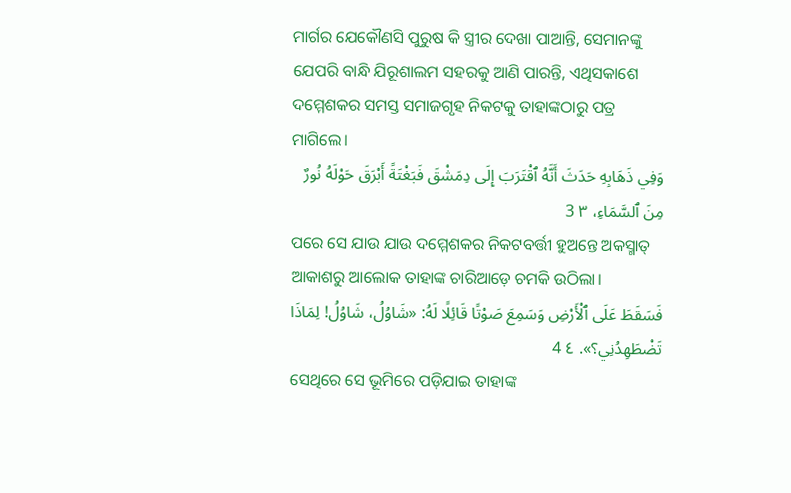ମାର୍ଗର ଯେକୌଣସି ପୁରୁଷ କି ସ୍ତ୍ରୀର ଦେଖା ପାଆନ୍ତି, ସେମାନଙ୍କୁ ଯେପରି ବାନ୍ଧି ଯିରୂଶାଲମ ସହରକୁ ଆଣି ପାରନ୍ତି, ଏଥିସକାଶେ ଦମ୍ମେଶକର ସମସ୍ତ ସମାଜଗୃହ ନିକଟକୁ ତାହାଙ୍କଠାରୁ ପତ୍ର ମାଗିଲେ।
وَفِي ذَهَابِهِ حَدَثَ أَنَّهُ ٱقْتَرَبَ إِلَى دِمَشْقَ فَبَغْتَةً أَبْرَقَ حَوْلَهُ نُورٌ مِنَ ٱلسَّمَاءِ، ٣ 3
ପରେ ସେ ଯାଉ ଯାଉ ଦମ୍ମେଶକର ନିକଟବର୍ତ୍ତୀ ହୁଅନ୍ତେ ଅକସ୍ମାତ୍‍ ଆକାଶରୁ ଆଲୋକ ତାହାଙ୍କ ଚାରିଆଡ଼େ ଚମକି ଉଠିଲା।
فَسَقَطَ عَلَى ٱلْأَرْضِ وَسَمِعَ صَوْتًا قَائِلًا لَهُ: «شَاوُلُ، شَاوُلُ! لِمَاذَا تَضْطَهِدُنِي؟». ٤ 4
ସେଥିରେ ସେ ଭୂମିରେ ପଡ଼ିଯାଇ ତାହାଙ୍କ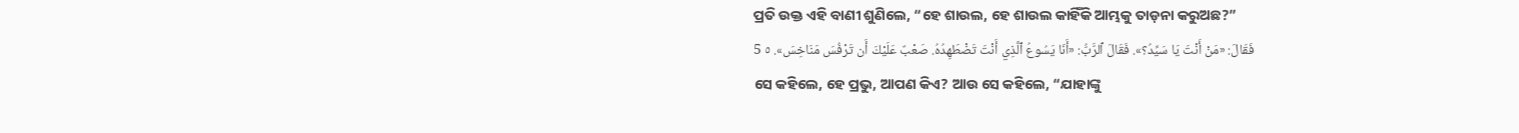ପ୍ରତି ଉକ୍ତ ଏହି ବାଣୀ ଶୁଣିଲେ, “ହେ ଶାଉଲ, ହେ ଶାଉଲ କାହିଁକି ଆମ୍ଭକୁ ତାଡ଼ନା କରୁଅଛ?”
فَقَالَ: «مَنْ أَنْتَ يَا سَيِّدُ؟». فَقَالَ ٱلرَّبُّ: «أَنَا يَسُوعُ ٱلَّذِي أَنْتَ تَضْطَهِدُهُ. صَعْبٌ عَلَيْكَ أَن تَرْفُسَ مَنَاخِسَ». ٥ 5
ସେ କହିଲେ, ହେ ପ୍ରଭୁ, ଆପଣ କିଏ? ଆଉ ସେ କହିଲେ, “ଯାହାଙ୍କୁ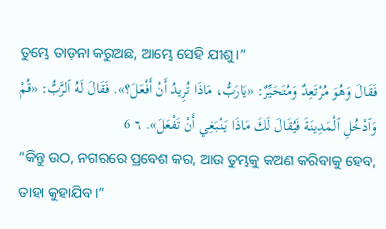ତୁମ୍ଭେ ତାଡ଼ନା କରୁଅଛ, ଆମ୍ଭେ ସେହି ଯୀଶୁ।”
فَقَالَ وَهُوَ مُرْتَعِدٌ وَمُتَحَيِّرٌ: «يَارَبُّ، مَاذَا تُرِيدُ أَنْ أَفْعَلَ؟». فَقَالَ لَهُ ٱلرَّبُّ: «قُمْ وَٱدْخُلِ ٱلْمَدِينَةَ فَيُقَالَ لَكَ مَاذَا يَنْبَغِي أَنْ تَفْعَلَ». ٦ 6
“କିନ୍ତୁ ଉଠ, ନଗରରେ ପ୍ରବେଶ କର, ଆଉ ତୁମ୍ଭକୁ କଅଣ କରିବାକୁ ହେବ, ତାହା କୁହାଯିବ।”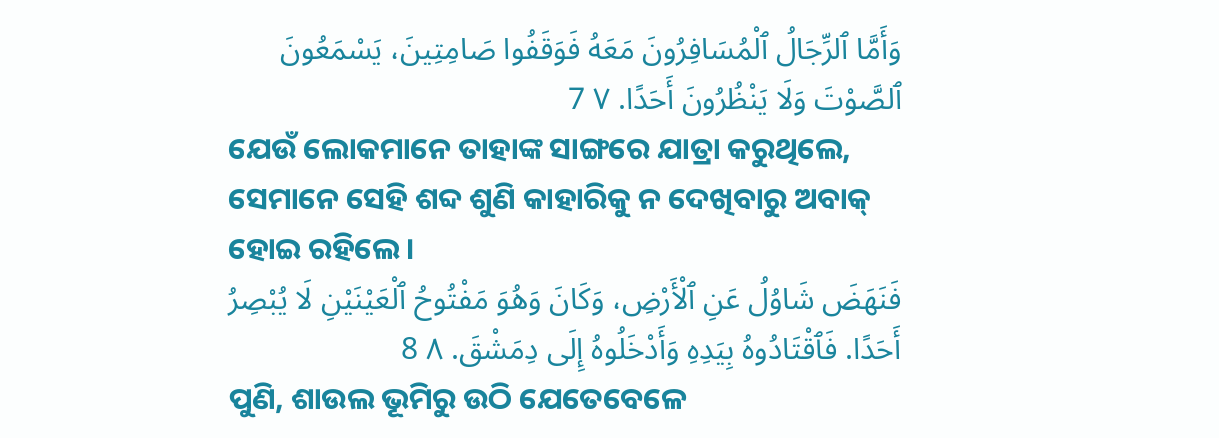وَأَمَّا ٱلرِّجَالُ ٱلْمُسَافِرُونَ مَعَهُ فَوَقَفُوا صَامِتِينَ، يَسْمَعُونَ ٱلصَّوْتَ وَلَا يَنْظُرُونَ أَحَدًا. ٧ 7
ଯେଉଁ ଲୋକମାନେ ତାହାଙ୍କ ସାଙ୍ଗରେ ଯାତ୍ରା କରୁଥିଲେ, ସେମାନେ ସେହି ଶବ୍ଦ ଶୁଣି କାହାରିକୁ ନ ଦେଖିବାରୁ ଅବାକ୍ ହୋଇ ରହିଲେ।
فَنَهَضَ شَاوُلُ عَنِ ٱلْأَرْضِ، وَكَانَ وَهُوَ مَفْتُوحُ ٱلْعَيْنَيْنِ لَا يُبْصِرُ أَحَدًا. فَٱقْتَادُوهُ بِيَدِهِ وَأَدْخَلُوهُ إِلَى دِمَشْقَ. ٨ 8
ପୁଣି, ଶାଉଲ ଭୂମିରୁ ଉଠି ଯେତେବେଳେ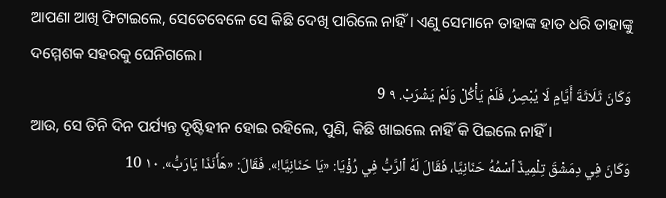ଆପଣା ଆଖି ଫିଟାଇଲେ, ସେତେବେଳେ ସେ କିଛି ଦେଖି ପାରିଲେ ନାହିଁ। ଏଣୁ ସେମାନେ ତାହାଙ୍କ ହାତ ଧରି ତାହାଙ୍କୁ ଦମ୍ମେଶକ ସହରକୁ ଘେନିଗଲେ।
وَكَانَ ثَلَاثَةَ أَيَّامٍ لَا يُبْصِرُ، فَلَمْ يَأْكُلْ وَلَمْ يَشْرَبْ. ٩ 9
ଆଉ, ସେ ତିନି ଦିନ ପର୍ଯ୍ୟନ୍ତ ଦୃଷ୍ଟିହୀନ ହୋଇ ରହିଲେ, ପୁଣି, କିଛି ଖାଇଲେ ନାହିଁ କି ପିଇଲେ ନାହିଁ।
وَكَانَ فِي دِمَشْقَ تِلْمِيذٌ ٱسْمُهُ حَنَانِيَّا، فَقَالَ لَهُ ٱلرَّبُّ فِي رُؤْيَا: «يَا حَنَانِيَّا!». فَقَالَ: «هَأَنَذَا يَارَبُّ». ١٠ 10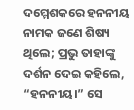ଦମ୍ମେଶକରେ ହନନୀୟ ନାମକ ଜଣେ ଶିଷ୍ୟ ଥିଲେ; ପ୍ରଭୁ ତାହାଙ୍କୁ ଦର୍ଶନ ଦେଇ କହିଲେ, “ହନନୀୟ।” ସେ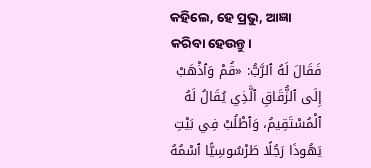କହିଲେ, ହେ ପ୍ରଭୁ, ଆଜ୍ଞା କରିବା ହେଉନ୍ତୁ।
فَقَالَ لَهُ ٱلرَّبُّ: «قُمْ وَٱذْهَبْ إِلَى ٱلزُّقَاقِ ٱلَّذِي يُقَالُ لَهُ ٱلْمُسْتَقِيمُ، وَٱطْلُبْ فِي بَيْتِ يَهُوذَا رَجُلًا طَرْسُوسِيًّا ٱسْمُهُ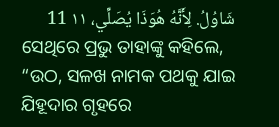شَاوُلُ. لِأَنَّهُ هُوَذَا يُصَلِّي، ١١ 11
ସେଥିରେ ପ୍ରଭୁ ତାହାଙ୍କୁ କହିଲେ, “ଉଠ, ସଳଖ ନାମକ ପଥକୁ ଯାଇ ଯିହୂଦାର ଗୃହରେ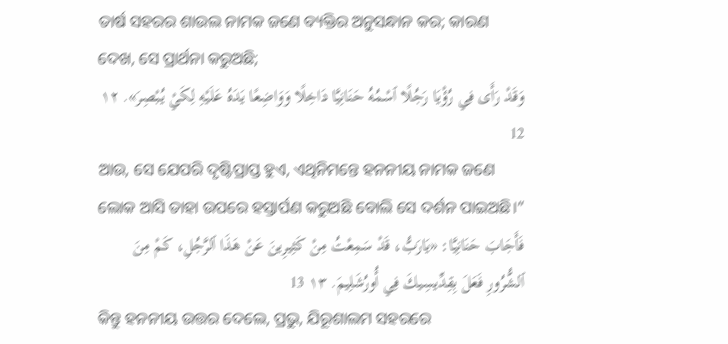ତାର୍ଷ ସହରର ଶାଉଲ ନାମକ ଜଣେ ବ୍ୟକ୍ତିର ଅନୁସନ୍ଧାନ କର; କାରଣ ଦେଖ, ସେ ପ୍ରାର୍ଥନା କରୁଅଛି;
وَقَدْ رَأَى فِي رُؤْيَا رَجُلًا ٱسْمُهُ حَنَانِيَّا دَاخِلًا وَوَاضِعًا يَدَهُ عَلَيْهِ لِكَيْ يُبْصِرَ». ١٢ 12
ଆଉ, ସେ ଯେପରି ଦୃଷ୍ଟିପ୍ରାପ୍ତ ହୁଏ, ଏଥିନିମନ୍ତେ ହନନୀୟ ନାମକ ଜଣେ ଲୋକ ଆସି ତାହା ଉପରେ ହସ୍ତାର୍ପଣ କରୁଅଛି ବୋଲି ସେ ଦର୍ଶନ ପାଇଅଛି।”
فَأَجَابَ حَنَانِيَّا: «يَارَبُّ، قَدْ سَمِعْتُ مِنْ كَثِيرِينَ عَنْ هَذَا ٱلرَّجُلِ، كَمْ مِنَ ٱلشُّرُورِ فَعَلَ بِقِدِّيسِيكَ فِي أُورُشَلِيمَ. ١٣ 13
କିନ୍ତୁ ହନନୀୟ ଉତ୍ତର ଦେଲେ, ପ୍ରଭୁ, ଯିରୂଶାଲମ ସହରରେ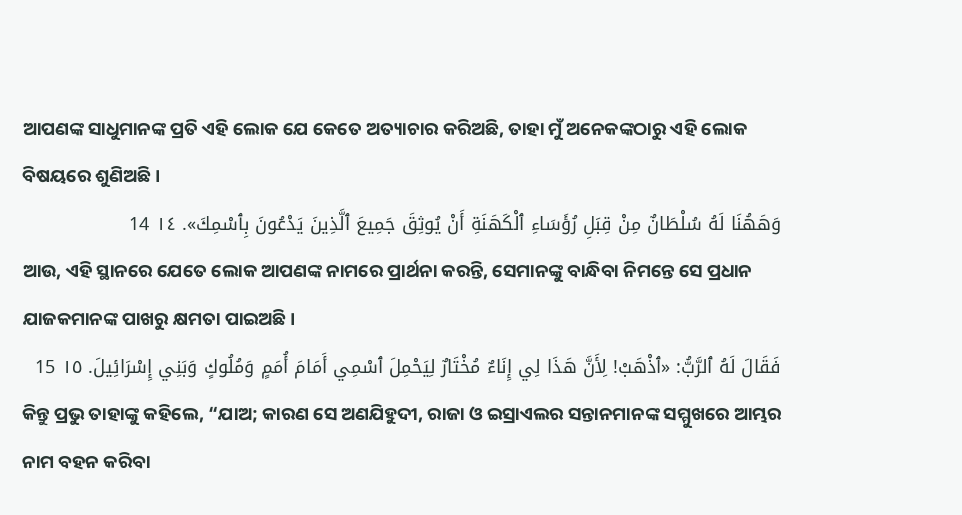ଆପଣଙ୍କ ସାଧୁମାନଙ୍କ ପ୍ରତି ଏହି ଲୋକ ଯେ କେତେ ଅତ୍ୟାଚାର କରିଅଛି, ତାହା ମୁଁ ଅନେକଙ୍କଠାରୁ ଏହି ଲୋକ ବିଷୟରେ ଶୁଣିଅଛି।
وَهَهُنَا لَهُ سُلْطَانٌ مِنْ قِبَلِ رُؤَسَاءِ ٱلْكَهَنَةِ أَنْ يُوثِقَ جَمِيعَ ٱلَّذِينَ يَدْعُونَ بِٱسْمِكَ». ١٤ 14
ଆଉ, ଏହି ସ୍ଥାନରେ ଯେତେ ଲୋକ ଆପଣଙ୍କ ନାମରେ ପ୍ରାର୍ଥନା କରନ୍ତି, ସେମାନଙ୍କୁ ବାନ୍ଧିବା ନିମନ୍ତେ ସେ ପ୍ରଧାନ ଯାଜକମାନଙ୍କ ପାଖରୁ କ୍ଷମତା ପାଇଅଛି।
فَقَالَ لَهُ ٱلرَّبُّ: «ٱذْهَبْ! لِأَنَّ هَذَا لِي إِنَاءٌ مُخْتَارٌ لِيَحْمِلَ ٱسْمِي أَمَامَ أُمَمٍ وَمُلُوكٍ وَبَنِي إِسْرَائِيلَ. ١٥ 15
କିନ୍ତୁ ପ୍ରଭୁ ତାହାଙ୍କୁ କହିଲେ, “ଯାଅ; କାରଣ ସେ ଅଣଯିହୁଦୀ, ରାଜା ଓ ଇସ୍ରାଏଲର ସନ୍ତାନମାନଙ୍କ ସମ୍ମୁଖରେ ଆମ୍ଭର ନାମ ବହନ କରିବା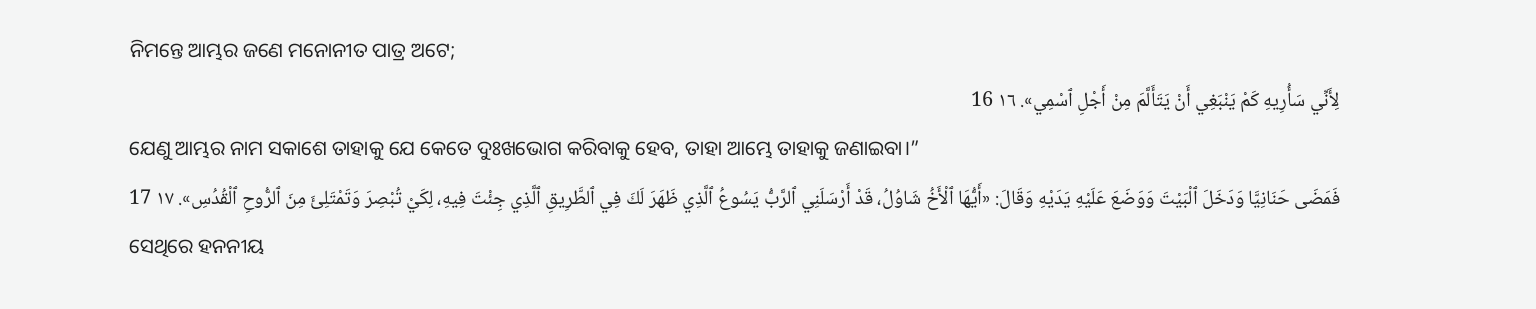ନିମନ୍ତେ ଆମ୍ଭର ଜଣେ ମନୋନୀତ ପାତ୍ର ଅଟେ;
لِأَنِّي سَأُرِيهِ كَمْ يَنْبَغِي أَنْ يَتَأَلَّمَ مِنْ أَجْلِ ٱسْمِي». ١٦ 16
ଯେଣୁ ଆମ୍ଭର ନାମ ସକାଶେ ତାହାକୁ ଯେ କେତେ ଦୁଃଖଭୋଗ କରିବାକୁ ହେବ, ତାହା ଆମ୍ଭେ ତାହାକୁ ଜଣାଇବା।”
فَمَضَى حَنَانِيَّا وَدَخَلَ ٱلْبَيْتَ وَوَضَعَ عَلَيْهِ يَدَيْهِ وَقَالَ: «أَيُّهَا ٱلْأَخُ شَاوُلُ، قَدْ أَرْسَلَنِي ٱلرَّبُّ يَسُوعُ ٱلَّذِي ظَهَرَ لَكَ فِي ٱلطَّرِيقِ ٱلَّذِي جِئْتَ فِيهِ، لِكَيْ تُبْصِرَ وَتَمْتَلِئَ مِنَ ٱلرُّوحِ ٱلْقُدُسِ». ١٧ 17
ସେଥିରେ ହନନୀୟ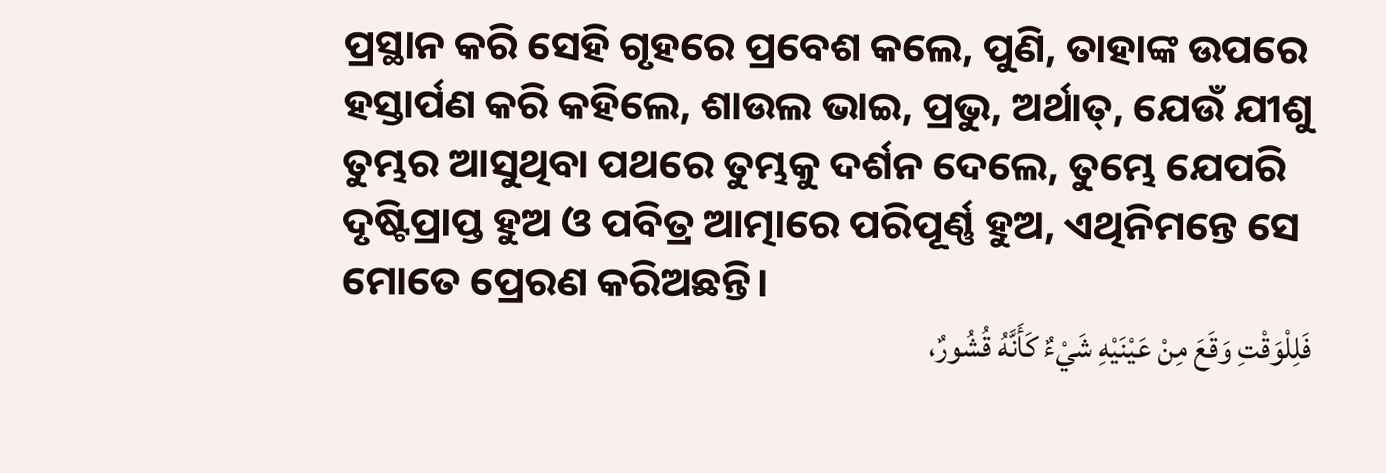ପ୍ରସ୍ଥାନ କରି ସେହି ଗୃହରେ ପ୍ରବେଶ କଲେ, ପୁଣି, ତାହାଙ୍କ ଉପରେ ହସ୍ତାର୍ପଣ କରି କହିଲେ, ଶାଉଲ ଭାଇ, ପ୍ରଭୁ, ଅର୍ଥାତ୍‍, ଯେଉଁ ଯୀଶୁ ତୁମ୍ଭର ଆସୁଥିବା ପଥରେ ତୁମ୍ଭକୁ ଦର୍ଶନ ଦେଲେ, ତୁମ୍ଭେ ଯେପରି ଦୃଷ୍ଟିପ୍ରାପ୍ତ ହୁଅ ଓ ପବିତ୍ର ଆତ୍ମାରେ ପରିପୂର୍ଣ୍ଣ ହୁଅ, ଏଥିନିମନ୍ତେ ସେ ମୋତେ ପ୍ରେରଣ କରିଅଛନ୍ତି।
فَلِلْوَقْتِ وَقَعَ مِنْ عَيْنَيْهِ شَيْءٌ كَأَنَّهُ قُشُورٌ،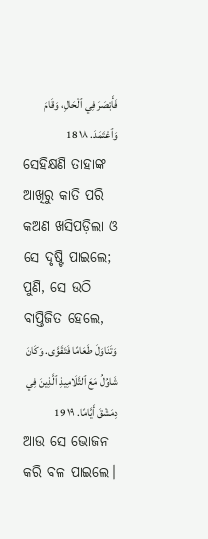فَأَبْصَرَ فِي ٱلْحَالِ، وَقَامَ وَٱعْتَمَدَ. ١٨ 18
ସେହିକ୍ଷଣି ତାହାଙ୍କ ଆଖିରୁ କାତି ପରି କଅଣ ଖସିପଡ଼ିଲା ଓ ସେ ଦୃଷ୍ଟି ପାଇଲେ; ପୁଣି, ସେ ଉଠି ବାପ୍ତିଜିତ ହେଲେ,
وَتَنَاوَلَ طَعَامًا فَتَقَوَّى. وَكَانَ شَاوُلُ مَعَ ٱلتَّلَامِيذِ ٱلَّذِينَ فِي دِمَشْقَ أَيَّامًا. ١٩ 19
ଆଉ ସେ ଭୋଜନ କରି ବଳ ପାଇଲେ।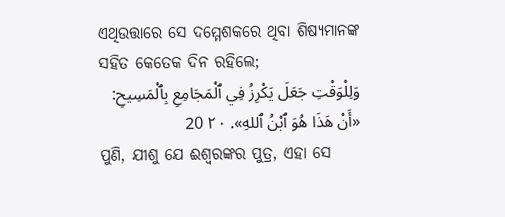ଏଥିଉତ୍ତାରେ ସେ ଦମ୍ମେଶକରେ ଥିବା ଶିଷ୍ୟମାନଙ୍କ ସହିତ କେତେକ ଦିନ ରହିଲେ;
وَلِلْوَقْتِ جَعَلَ يَكْرِزُ فِي ٱلْمَجَامِعِ بِٱلْمَسِيحِ: «أَنْ هَذَا هُوَ ٱبْنُ ٱللهِ». ٢٠ 20
ପୁଣି, ଯୀଶୁ ଯେ ଈଶ୍ବରଙ୍କର ପୁତ୍ର, ଏହା ସେ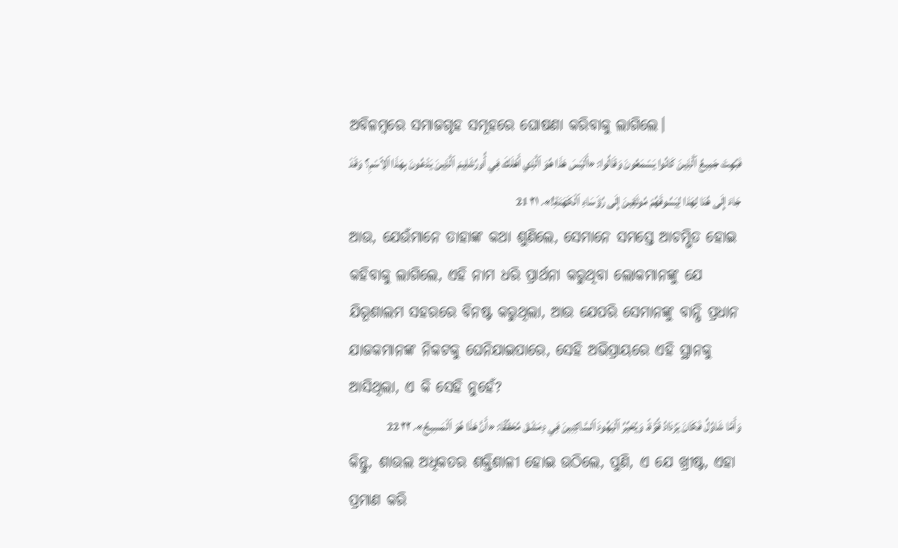ଅବିଳମ୍ବରେ ସମାଜଗୃହ ସମୂହରେ ଘୋଷଣା କରିବାକୁ ଲାଗିଲେ।
فَبُهِتَ جَمِيعُ ٱلَّذِينَ كَانُوا يَسْمَعُونَ وَقَالُوا: «أَلَيْسَ هَذَا هُوَ ٱلَّذِي أَهْلَكَ فِي أُورُشَلِيمَ ٱلَّذِينَ يَدْعُونَ بِهَذَا ٱلِٱسْمِ؟ وَقَدْ جَاءَ إِلَى هُنَا لِهَذا لِيَسُوقَهُمْ مُوثَقِينَ إِلَى رُؤَسَاءِ ٱلْكَهَنَةِ!». ٢١ 21
ଆଉ, ଯେଉଁମାନେ ତାହାଙ୍କ କଥା ଶୁଣିଲେ, ସେମାନେ ସମସ୍ତେ ଆଚମ୍ଭିତ ହୋଇ କହିବାକୁ ଲାଗିଲେ, ଏହି ନାମ ଧରି ପ୍ରାର୍ଥନା କରୁଥିବା ଲୋକମାନଙ୍କୁ ଯେ ଯିରୂଶାଲମ ସହରରେ ବିନଷ୍ଟ କରୁଥିଲା, ଆଉ ଯେପରି ସେମାନଙ୍କୁ ବାନ୍ଧି ପ୍ରଧାନ ଯାଜକମାନଙ୍କ ନିକଟକୁ ଘେନିଯାଇପାରେ, ସେହି ଅଭିପ୍ରାୟରେ ଏହି ସ୍ଥାନକୁ ଆସିଥିଲା, ଏ କି ସେହି ନୁହେଁ?
وَأَمَّا شَاوُلُ فَكَانَ يَزْدَادُ قُوَّةً، وَيُحَيِّرُ ٱلْيَهُودَ ٱلسَّاكِنِينَ فِي دِمَشْقَ مُحَقِّقًا: «أَنَّ هَذَا هُوَ ٱلْمَسِيحُ». ٢٢ 22
କିନ୍ତୁ, ଶାଉଲ ଅଧିକତର ଶକ୍ତିଶାଳୀ ହୋଇ ଉଠିଲେ, ପୁଣି, ଏ ଯେ ଖ୍ରୀଷ୍ଟ, ଏହା ପ୍ରମାଣ କରି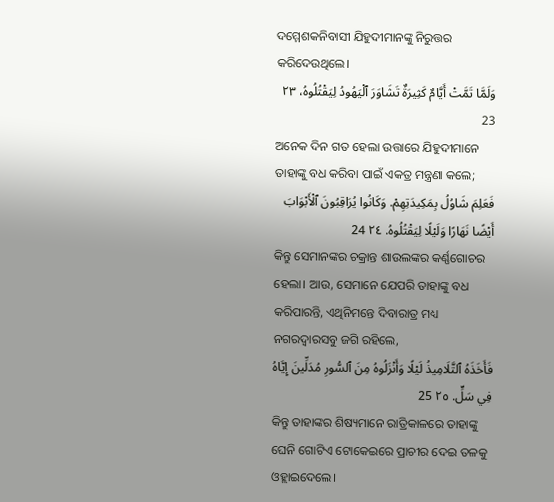ଦମ୍ମେଶକନିବାସୀ ଯିହୁଦୀମାନଙ୍କୁ ନିରୁତ୍ତର କରିଦେଉଥିଲେ।
وَلَمَّا تَمَّتْ أَيَّامٌ كَثِيرَةٌ تَشَاوَرَ ٱلْيَهُودُ لِيَقْتُلُوهُ، ٢٣ 23
ଅନେକ ଦିନ ଗତ ହେଲା ଉତ୍ତାରେ ଯିହୁଦୀମାନେ ତାହାଙ୍କୁ ବଧ କରିବା ପାଇଁ ଏକତ୍ର ମନ୍ତ୍ରଣା କଲେ;
فَعَلِمَ شَاوُلُ بِمَكِيدَتِهِمْ. وَكَانُوا يُرَاقِبُونَ ٱلْأَبْوَابَ أَيْضًا نَهَارًا وَلَيْلًا لِيَقْتُلُوهُ. ٢٤ 24
କିନ୍ତୁ ସେମାନଙ୍କର ଚକ୍ରାନ୍ତ ଶାଉଲଙ୍କର କର୍ଣ୍ଣଗୋଚର ହେଲା। ଆଉ, ସେମାନେ ଯେପରି ତାହାଙ୍କୁ ବଧ କରିପାରନ୍ତି, ଏଥିନିମନ୍ତେ ଦିବାରାତ୍ର ମଧ୍ୟ ନଗରଦ୍ୱାରସବୁ ଜଗି ରହିଲେ,
فَأَخَذَهُ ٱلتَّلَامِيذُ لَيْلًا وَأَنْزَلُوهُ مِنَ ٱلسُّورِ مُدَلِّينَ إِيَّاهُ فِي سَلٍّ. ٢٥ 25
କିନ୍ତୁ ତାହାଙ୍କର ଶିଷ୍ୟମାନେ ରାତ୍ରିକାଳରେ ତାହାଙ୍କୁ ଘେନି ଗୋଟିଏ ଟୋକେଇରେ ପ୍ରାଚୀର ଦେଇ ତଳକୁ ଓହ୍ଲାଇଦେଲେ।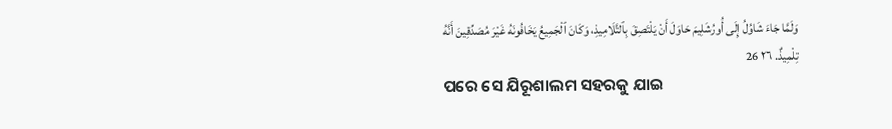وَلَمَّا جَاءَ شَاوُلُ إِلَى أُورُشَلِيمَ حَاوَلَ أَنْ يَلْتَصِقَ بِٱلتَّلَامِيذِ، وَكَانَ ٱلْجَمِيعُ يَخَافُونَهُ غَيْرَ مُصَدِّقِينَ أَنَّهُ تِلْمِيذٌ. ٢٦ 26
ପରେ ସେ ଯିରୂଶାଲମ ସହରକୁ ଯାଇ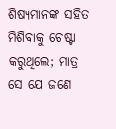ଶିଷ୍ୟମାନଙ୍କ ସହିତ ମିଶିବାକୁ ଚେଷ୍ଟା କରୁଥିଲେ; ମାତ୍ର ସେ ଯେ ଜଣେ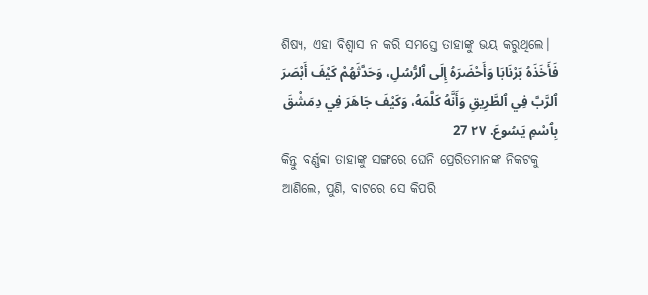ଶିଷ୍ୟ, ଏହା ବିଶ୍ୱାସ ନ କରି ସମସ୍ତେ ତାହାଙ୍କୁ ଭୟ କରୁଥିଲେ।
فَأَخَذَهُ بَرْنَابَا وَأَحْضَرَهُ إِلَى ٱلرُّسُلِ، وَحَدَّثَهُمْ كَيْفَ أَبْصَرَ ٱلرَّبَّ فِي ٱلطَّرِيقِ وَأَنَّهُ كَلَّمَهُ، وَكَيْفَ جَاهَرَ فِي دِمَشْقَ بِٱسْمِ يَسُوعَ. ٢٧ 27
କିନ୍ତୁ ବର୍ଣ୍ଣବ୍ବା ତାହାଙ୍କୁ ସଙ୍ଗରେ ଘେନି ପ୍ରେରିତମାନଙ୍କ ନିକଟକୁ ଆଣିଲେ, ପୁଣି, ବାଟରେ ସେ କିପରି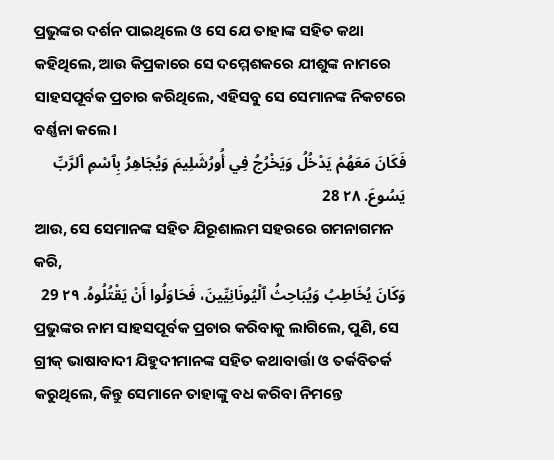ପ୍ରଭୁଙ୍କର ଦର୍ଶନ ପାଇଥିଲେ ଓ ସେ ଯେ ତାହାଙ୍କ ସହିତ କଥା କହିଥିଲେ, ଆଉ କିପ୍ରକାରେ ସେ ଦମ୍ମେଶକରେ ଯୀଶୁଙ୍କ ନାମରେ ସାହସପୂର୍ବକ ପ୍ରଚାର କରିଥିଲେ, ଏହିସବୁ ସେ ସେମାନଙ୍କ ନିକଟରେ ବର୍ଣ୍ଣନା କଲେ।
فَكَانَ مَعَهُمْ يَدْخُلُ وَيَخْرُجُ فِي أُورُشَلِيمَ وَيُجَاهِرُ بِٱسْمِ ٱلرَّبِّ يَسُوعَ. ٢٨ 28
ଆଉ, ସେ ସେମାନଙ୍କ ସହିତ ଯିରୂଶାଲମ ସହରରେ ଗମନାଗମନ କରି,
وَكَانَ يُخَاطِبُ وَيُبَاحِثُ ٱلْيُونَانِيِّينَ، فَحَاوَلُوا أَنْ يَقْتُلُوهُ. ٢٩ 29
ପ୍ରଭୁଙ୍କର ନାମ ସାହସପୂର୍ବକ ପ୍ରଚାର କରିବାକୁ ଲାଗିଲେ, ପୁଣି, ସେ ଗ୍ରୀକ୍‍ ଭାଷାବାଦୀ ଯିହୁଦୀମାନଙ୍କ ସହିତ କଥାବାର୍ତ୍ତା ଓ ତର୍କବିତର୍କ କରୁଥିଲେ, କିନ୍ତୁ ସେମାନେ ତାହାଙ୍କୁ ବଧ କରିବା ନିମନ୍ତେ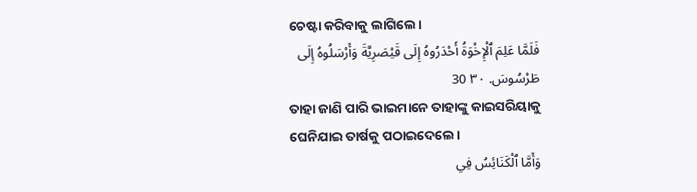ଚେଷ୍ଟା କରିବାକୁ ଲାଗିଲେ।
فَلَمَّا عَلِمَ ٱلْإِخْوَةُ أَحْدَرُوهُ إِلَى قَيْصَرِيَّةَ وَأَرْسَلُوهُ إِلَى طَرْسُوسَ. ٣٠ 30
ତାହା ଜାଣି ପାରି ଭାଇମାନେ ତାହାଙ୍କୁ କାଇସରିୟାକୁ ଘେନିଯାଇ ତାର୍ଷକୁ ପଠାଇଦେଲେ।
وَأَمَّا ٱلْكَنَائِسُ فِي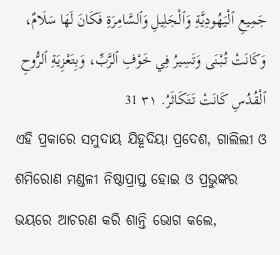جَمِيعِ ٱلْيَهُودِيَّةِ وَٱلْجَلِيلِ وَٱلسَّامِرَةِ فَكَانَ لَهَا سَلَامٌ، وَكَانَتْ تُبْنَى وَتَسِيرُ فِي خَوْفِ ٱلرَّبِّ، وَبِتَعْزِيَةِ ٱلرُّوحِ ٱلْقُدُسِ كَانَتْ تَتَكَاثَرُ. ٣١ 31
ଏହି ପ୍ରକାରେ ସମୁଦାୟ ଯିହୂଦିୟା ପ୍ରଦେଶ, ଗାଲିଲୀ ଓ ଶମିରୋଣ ମଣ୍ଡଳୀ ନିଷ୍ଠାପ୍ରାପ୍ତ ହୋଇ ଓ ପ୍ରଭୁଙ୍କର ଭୟରେ ଆଚରଣ କରି ଶାନ୍ତି ଭୋଗ କଲେ,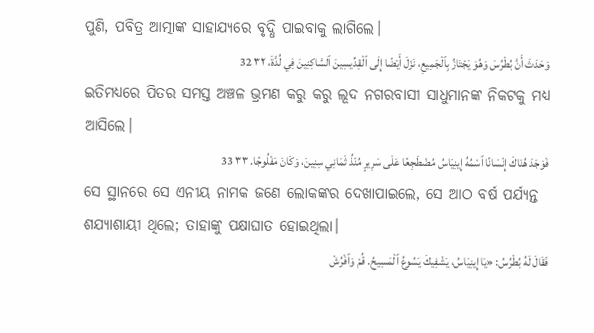ପୁଣି, ପବିତ୍ର ଆତ୍ମାଙ୍କ ସାହାଯ୍ୟରେ ବୃଦ୍ଧି ପାଇବାକୁ ଲାଗିଲେ।
وَحَدَثَ أَنَّ بُطْرُسَ وَهُوَ يَجْتَازُ بِٱلْجَمِيعِ، نَزَلَ أَيْضًا إِلَى ٱلْقِدِّيسِينَ ٱلسَّاكِنِينَ فِي لُدَّةَ، ٣٢ 32
ଇତିମଧ୍ୟରେ ପିତର ସମସ୍ତ ଅଞ୍ଚଳ ଭ୍ରମଣ କରୁ କରୁ ଲୂଦ ନଗରବାସୀ ସାଧୁମାନଙ୍କ ନିକଟକୁ ମଧ୍ୟ ଆସିଲେ।
فَوَجَدَ هُنَاكَ إِنْسَانًا ٱسْمُهُ إِينِيَاسُ مُضْطَجِعًا عَلَى سَرِيرٍ مُنْذُ ثَمَانِي سِنِينَ، وَكَانَ مَفْلُوجًا. ٣٣ 33
ସେ ସ୍ଥାନରେ ସେ ଏନୀୟ ନାମକ ଜଣେ ଲୋକଙ୍କର ଦେଖାପାଇଲେ, ସେ ଆଠ ବର୍ଷ ପର୍ଯ୍ୟନ୍ତ ଶଯ୍ୟାଶାୟୀ ଥିଲେ; ତାହାଙ୍କୁ ପକ୍ଷାଘାତ ହୋଇଥିଲା।
فَقَالَ لَهُ بُطْرُسُ: «يَا إِينِيَاسُ، يَشْفِيكَ يَسُوعُ ٱلْمَسِيحُ. قُمْ وَٱفْرُشْ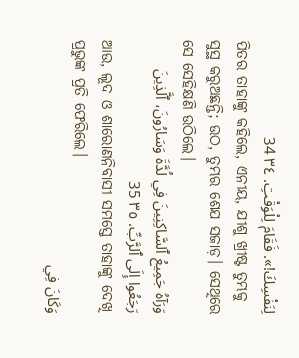لِنَفْسِكَ!». فَقَامَ لِلْوَقْتِ. ٣٤ 34
ପିତର ତାହାଙ୍କୁ କହିଲେ, ଏନୀୟ, ଯୀଶୁ ଖ୍ରୀଷ୍ଟ ତୁମ୍ଭକୁ ସୁସ୍ଥ କରୁଅଛନ୍ତି; ଉଠ, ତୁମ୍ଭର ଶେଯ ସଜାଡ଼। ସେଥିରେ ସେ ସେହିକ୍ଷଣି ଉଠିଲେ।
وَرَآهُ جَمِيعُ ٱلسَّاكِنِينَ فِي لُدَّةَ وَسَارُونَ، ٱلَّذِينَ رَجَعُوا إِلَى ٱلرَّبِّ. ٣٥ 35
ଆଉ, ଲୂଦ ଓ ଶାରୋଣନିବାସୀ ସମସ୍ତେ ତାହାଙ୍କୁ ଦେଖି ପ୍ରଭୁଙ୍କ ପ୍ରତି ଫେରିଲେ।
وَكَانَ فِي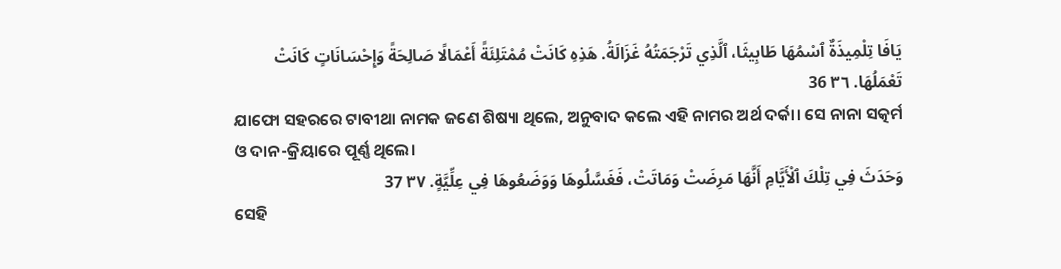يَافَا تِلْمِيذَةٌ ٱسْمُهَا طَابِيثَا، ٱلَّذِي تَرْجَمَتُهُ غَزَالَةُ. هَذِهِ كَانَتْ مُمْتَلِئَةً أَعْمَالًا صَالِحَةً وَإِحْسَانَاتٍ كَانَتْ تَعْمَلُهَا. ٣٦ 36
ଯାଫୋ ସହରରେ ଟାବୀଥା ନାମକ ଜଣେ ଶିଷ୍ୟା ଥିଲେ, ଅନୁବାଦ କଲେ ଏହି ନାମର ଅର୍ଥ ଦର୍କା। ସେ ନାନା ସତ୍କର୍ମ ଓ ଦାନ-କ୍ରିୟାରେ ପୂର୍ଣ୍ଣ ଥିଲେ।
وَحَدَثَ فِي تِلْكَ ٱلْأَيَّامِ أَنَّهَا مَرِضَتْ وَمَاتَتْ، فَغَسَّلُوهَا وَوَضَعُوهَا فِي عِلِّيَّةٍ. ٣٧ 37
ସେହି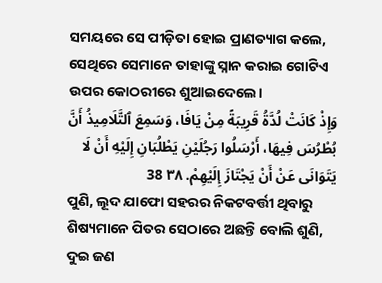ସମୟରେ ସେ ପୀଡ଼ିତା ହୋଇ ପ୍ରାଣତ୍ୟାଗ କଲେ, ସେଥିରେ ସେମାନେ ତାହାଙ୍କୁ ସ୍ନାନ କରାଇ ଗୋଟିଏ ଉପର କୋଠରୀରେ ଶୁଆଇଦେଲେ।
وَإِذْ كَانَتْ لُدَّةُ قَرِيبَةً مِنْ يَافَا، وَسَمِعَ ٱلتَّلَامِيذُ أَنَّ بُطْرُسَ فِيهَا، أَرْسَلُوا رَجُلَيْنِ يَطْلُبَانِ إِلَيْهِ أَنْ لَا يَتَوَانَى عَنْ أَنْ يَجْتَازَ إِلَيْهِمْ. ٣٨ 38
ପୁଣି, ଲୂଦ ଯାଫୋ ସହରର ନିକଟବର୍ତ୍ତୀ ଥିବାରୁ ଶିଷ୍ୟମାନେ ପିତର ସେଠାରେ ଅଛନ୍ତି ବୋଲି ଶୁଣି, ଦୁଇ ଜଣ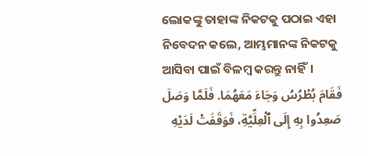ଲୋକଙ୍କୁ ତାହାଙ୍କ ନିକଟକୁ ପଠାଇ ଏହା ନିବେଦନ କଲେ, ଆମ୍ଭମାନଙ୍କ ନିକଟକୁ ଆସିବା ପାଇଁ ବିଳମ୍ବ କରନ୍ତୁ ନାହିଁ।
فَقَامَ بُطْرُسُ وَجَاءَ مَعَهُمَا. فَلَمَّا وَصَلَ صَعِدُوا بِهِ إِلَى ٱلْعِلِّيَّةِ، فَوَقَفَتْ لَدَيْهِ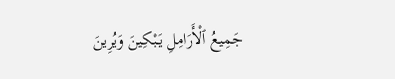جَمِيعُ ٱلْأَرَامِلِ يَبْكِينَ وَيُرِينَ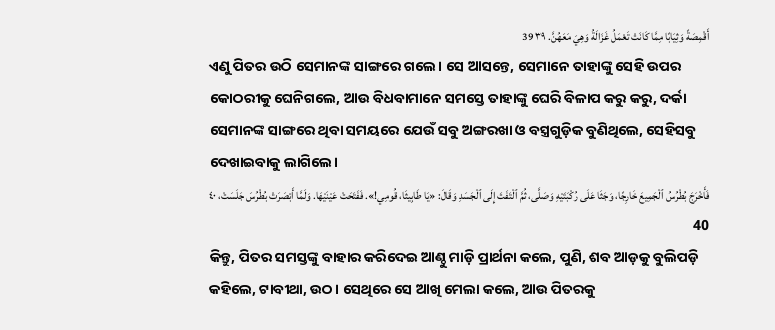أَقْمِصَةً وَثِيَابًا مِمَّا كَانَتْ تَعْمَلُ غَزَالَةُ وَهِيَ مَعَهُنَّ. ٣٩ 39
ଏଣୁ ପିତର ଉଠି ସେମାନଙ୍କ ସାଙ୍ଗରେ ଗଲେ। ସେ ଆସନ୍ତେ, ସେମାନେ ତାହାଙ୍କୁ ସେହି ଉପର କୋଠରୀକୁ ଘେନିଗଲେ, ଆଉ ବିଧବାମାନେ ସମସ୍ତେ ତାହାଙ୍କୁ ଘେରି ବିଳାପ କରୁ କରୁ, ଦର୍କା ସେମାନଙ୍କ ସାଙ୍ଗରେ ଥିବା ସମୟରେ ଯେଉଁ ସବୁ ଅଙ୍ଗରଖା ଓ ବସ୍ତ୍ରଗୁଡ଼ିକ ବୁଣିଥିଲେ, ସେହିସବୁ ଦେଖାଇବାକୁ ଲାଗିଲେ।
فَأَخْرَجَ بُطْرُسُ ٱلْجَمِيعَ خَارِجًا، وَجَثَا عَلَى رُكْبَتَيْهِ وَصَلَّى، ثُمَّ ٱلْتَفَتَ إِلَى ٱلْجَسَدِ وَقَالَ: «يَا طَابِيثَا، قُومِي!». فَفَتَحَتْ عَيْنَيْهَا. وَلَمَّا أَبْصَرَتْ بُطْرُسَ جَلَسَتْ، ٤٠ 40
କିନ୍ତୁ, ପିତର ସମସ୍ତଙ୍କୁ ବାହାର କରିଦେଇ ଆଣ୍ଠୁ ମାଡ଼ି ପ୍ରାର୍ଥନା କଲେ, ପୁଣି, ଶବ ଆଡ଼କୁ ବୁଲିପଡ଼ି କହିଲେ, ଟାବୀଥା, ଉଠ। ସେଥିରେ ସେ ଆଖି ମେଲା କଲେ, ଆଉ ପିତରକୁ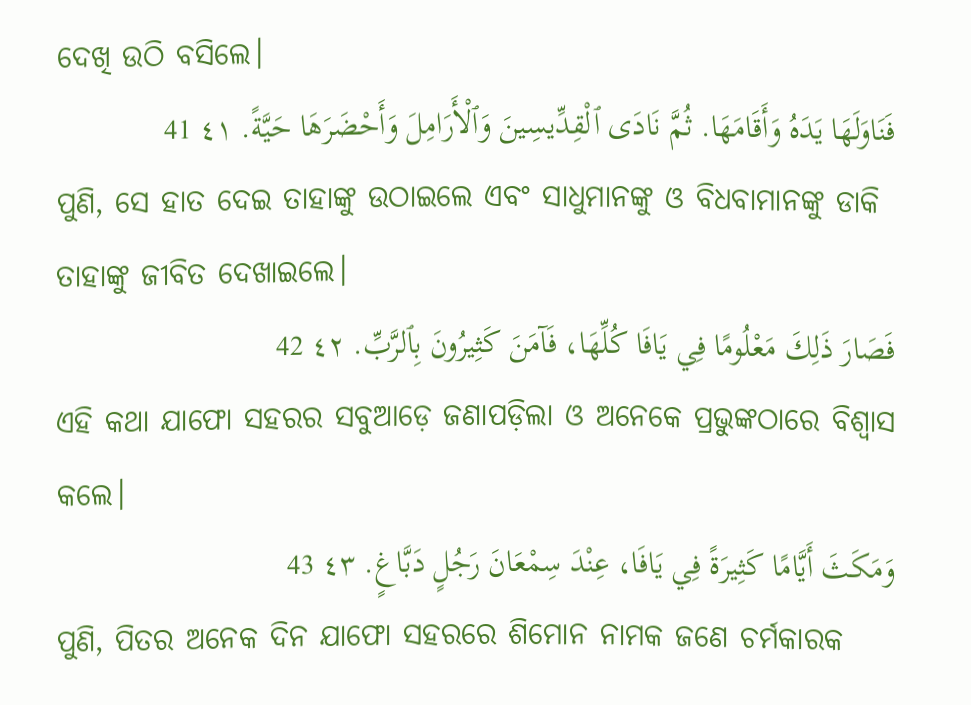ଦେଖି ଉଠି ବସିଲେ।
فَنَاوَلَهَا يَدَهُ وَأَقَامَهَا. ثُمَّ نَادَى ٱلْقِدِّيسِينَ وَٱلْأَرَامِلَ وَأَحْضَرَهَا حَيَّةً. ٤١ 41
ପୁଣି, ସେ ହାତ ଦେଇ ତାହାଙ୍କୁ ଉଠାଇଲେ ଏବଂ ସାଧୁମାନଙ୍କୁ ଓ ବିଧବାମାନଙ୍କୁ ଡାକି ତାହାଙ୍କୁ ଜୀବିତ ଦେଖାଇଲେ।
فَصَارَ ذَلِكَ مَعْلُومًا فِي يَافَا كُلِّهَا، فَآمَنَ كَثِيرُونَ بِٱلرَّبِّ. ٤٢ 42
ଏହି କଥା ଯାଫୋ ସହରର ସବୁଆଡ଼େ ଜଣାପଡ଼ିଲା ଓ ଅନେକେ ପ୍ରଭୁଙ୍କଠାରେ ବିଶ୍ୱାସ କଲେ।
وَمَكَثَ أَيَّامًا كَثِيرَةً فِي يَافَا، عِنْدَ سِمْعَانَ رَجُلٍ دَبَّاغٍ. ٤٣ 43
ପୁଣି, ପିତର ଅନେକ ଦିନ ଯାଫୋ ସହରରେ ଶିମୋନ ନାମକ ଜଣେ ଚର୍ମକାରକ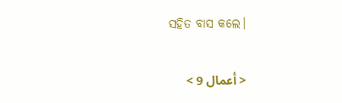ସହିତ ବାସ କଲେ।

< أعمال 9 >